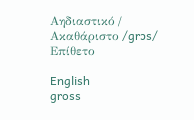Αηδιαστικό / Ακαθάριστο /ɡrɔs/ Επίθετο

English
gross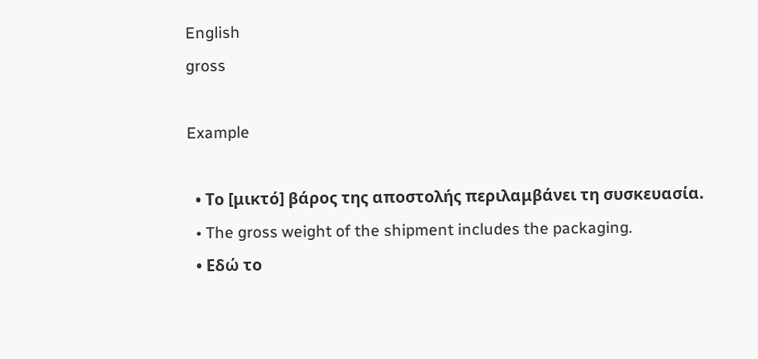English
gross

Example

  • Το [μικτό] βάρος της αποστολής περιλαμβάνει τη συσκευασία.
  • The gross weight of the shipment includes the packaging.
  • Εδώ το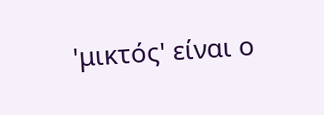'μικτός' είναι ο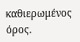καθιερωμένος όρος.